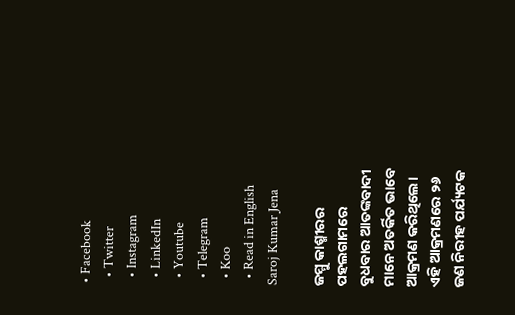• Facebook
  • Twitter
  • Instagram
  • LinkedIn
  • Youtube
  • Telegram
  • Koo
  • Read in English
Saroj Kumar Jena

ଜମ୍ମୁ କାଶ୍ମୀରର ପହଲଗାମରେ ବୁଧବାର ଆତଙ୍କବାଦୀ ମାନେ ଅତର୍କିତ ଭାବେ ଆକ୍ରମଣ କରିଥିଲେ। ଏହି ଆକ୍ରମଣରେ ୨୬ ଜଣ ନିରୀହ ପର୍ଯ୍ୟଟକ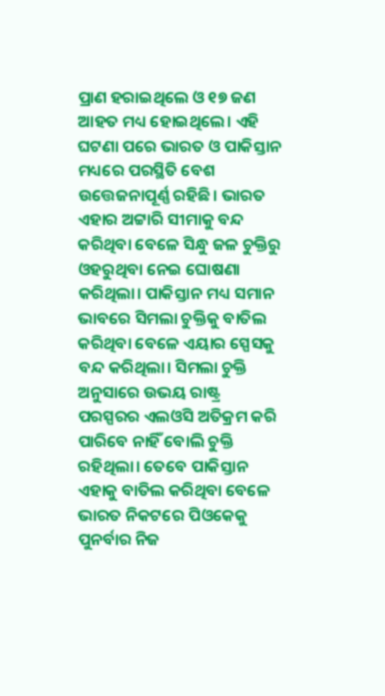ପ୍ରାଣ ହରାଇଥିଲେ ଓ ୧୭ ଜଣ ଆହତ ମଧ୍ୟ ହୋଇଥିଲେ। ଏହି ଘଟଣା ପରେ ଭାରତ ଓ ପାକିସ୍ତାନ ମଧ୍ୟରେ ପରସ୍ଥିତି ବେଶ ଉତ୍ତେଜନାପୂର୍ଣ୍ଣ ରହିଛି। ଭାରତ ଏହାର ଅଟ୍ଟାରି ସୀମାକୁ ବନ୍ଦ କରିଥିବା ବେଳେ ସିନ୍ଧୁ ଜଳ ଚୁକ୍ତିରୁ  ଓହରୁଥିବା ନେଇ ଘୋଷଣା କରିଥିଲା। ପାକିସ୍ତାନ ମଧ୍ୟ ସମାନ ଭାବରେ ସିମଲା ଚୁକ୍ତିକୁ ବାତିଲ କରିଥିବା ବେଳେ ଏୟାର ସ୍ପେସକୁ ବନ୍ଦ କରିଥିଲା। ସିମଲା ଚୁକ୍ତି ଅନୁସାରେ ଉଭୟ ରାଷ୍ଟ୍ର ପରସ୍ପରର ଏଲଓସି ଅତିକ୍ରମ କରି ପାରିବେ ନାହିଁ ବୋଲି ଚୁକ୍ତି ରହିଥିଲା। ତେବେ ପାକିସ୍ତାନ ଏହାକୁ ବାତିଲ କରିଥିବା ବେଳେ ଭାରତ ନିକଟରେ ପିଓକେକୁ ପୁନର୍ବାର ନିଜ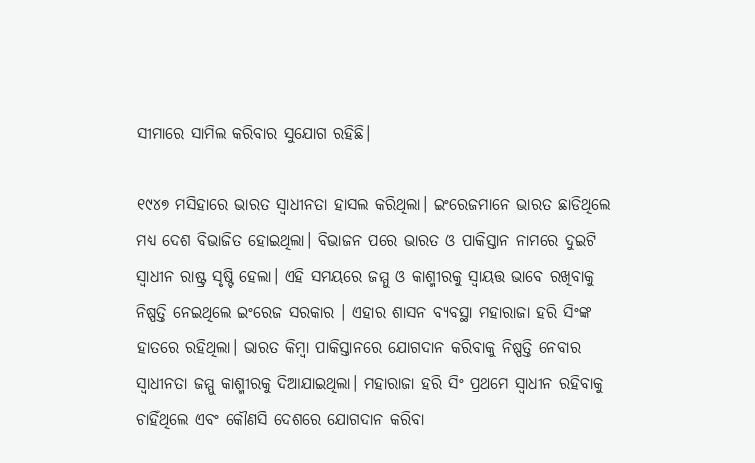ସୀମାରେ ସାମିଲ କରିବାର ସୁଯୋଗ ରହିଛି।

୧୯୪୭ ମସିହାରେ ଭାରତ ସ୍ବାଧୀନତା ହାସଲ କରିଥିଲା। ଇଂରେଜମାନେ ଭାରତ ଛାଡିଥିଲେ ମଧ୍ୟ ଦେଶ ବିଭାଜିତ ହୋଇଥିଲା। ବିଭାଜନ ପରେ ଭାରତ ଓ ପାକିସ୍ତାନ ନାମରେ ଦୁଇଟି ସ୍ୱାଧୀନ ରାଷ୍ଟ୍ର ସୃଷ୍ଟି ହେଲା। ଏହି ସମୟରେ ଜମ୍ମୁ ଓ କାଶ୍ମୀରକୁ ସ୍ବାୟତ୍ତ ଭାବେ ରଖିବାକୁ ନିଷ୍ପତ୍ତି ନେଇଥିଲେ ଇଂରେଜ ସରକାର । ଏହାର ଶାସନ ବ୍ୟବସ୍ଥା ମହାରାଜା ହରି ସିଂଙ୍କ ହାତରେ ରହିଥିଲା। ଭାରତ କିମ୍ବା ପାକିସ୍ତାନରେ ଯୋଗଦାନ କରିବାକୁ ନିଷ୍ପତ୍ତି ନେବାର ସ୍ୱାଧୀନତା ଜମ୍ମୁ କାଶ୍ମୀରକୁ ଦିଆଯାଇଥିଲା। ମହାରାଜା ହରି ସିଂ ପ୍ରଥମେ ସ୍ୱାଧୀନ ରହିବାକୁ ଚାହିଁଥିଲେ ଏବଂ କୌଣସି ଦେଶରେ ଯୋଗଦାନ କରିବା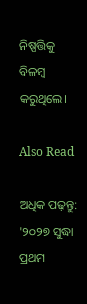ନିଷ୍ପତ୍ତିକୁ ବିଳମ୍ବ କରୁଥିଲେ।

Also Read

ଅଧିକ ପଢ଼ନ୍ତୁ: '୨୦୨୭ ସୁଦ୍ଧା ପ୍ରଥମ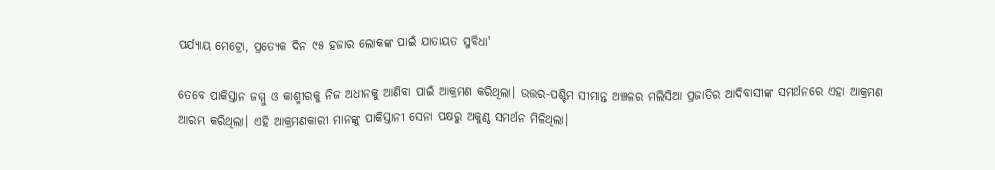ପର୍ଯ୍ୟାୟ ମେଟ୍ରୋ, ପ୍ରତ୍ୟେକ ଦିନ ୯୫ ହଜାର ଲୋକଙ୍କ ପାଇଁ ଯାତାୟତ ସୁବିଧା'

ତେବେ ପାକିସ୍ତାନ ଜମ୍ମୁ ଓ କାଶ୍ମୀରକୁ ନିଜ ଅଧୀନକୁ ଆଣିବା ପାଇଁ ଆକ୍ରମଣ କରିଥିଲା। ଉତ୍ତର-ପଶ୍ଚିମ ସୀମାନ୍ତ ଅଞ୍ଚଳର ମଲିସିଆ ପ୍ରଜାତିର ଆଦିବାସୀଙ୍କ ସମର୍ଥନରେ ଏହା ଆକ୍ରମଣ ଆରମ୍ଭ କରିଥିଲା। ଏହି ଆକ୍ରମଣକାରୀ ମାନଙ୍କୁ ପାକିସ୍ତାନୀ ସେନା ପକ୍ଷରୁ ଅକୁଣ୍ଠ ସମର୍ଥନ ମିଳିଥିଲା।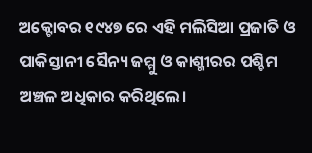ଅକ୍ଟୋବର ୧୯୪୭ ରେ ଏହି ମଲିସିଆ ପ୍ରଜାତି ଓ ପାକିସ୍ତାନୀ ସୈନ୍ୟ ଜମ୍ମୁ ଓ କାଶ୍ମୀରର ପଶ୍ଚିମ ଅଞ୍ଚଳ ଅଧିକାର କରିଥିଲେ।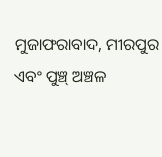ମୁଜାଫରାବାଦ, ମୀରପୁର ଏବଂ ପୁଞ୍ଚ୍ ଅଞ୍ଚଳ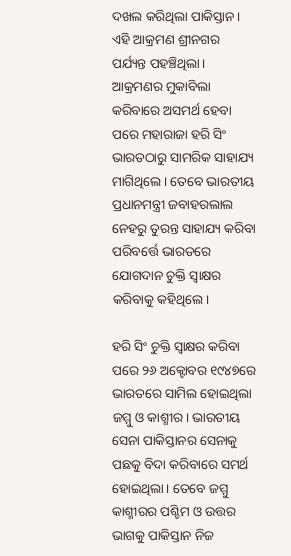ଦଖଲ କରିଥିଲା ପାକିସ୍ତାନ। ଏହି ଆକ୍ରମଣ ଶ୍ରୀନଗର ପର୍ଯ୍ୟନ୍ତ ପହଞ୍ଚିଥିଲା। ଆକ୍ରମଣର ମୁକାବିଲା କରିବାରେ ଅସମର୍ଥ ହେବା ପରେ ମହାରାଜା ହରି ସିଂ ଭାରତଠାରୁ ସାମରିକ ସାହାଯ୍ୟ ମାଗିଥିଲେ। ତେବେ ଭାରତୀୟ ପ୍ରଧାନମନ୍ତ୍ରୀ ଜବାହରଲାଲ ନେହରୁ ତୁରନ୍ତ ସାହାଯ୍ୟ କରିବା ପରିବର୍ତ୍ତେ ଭାରତରେ ଯୋଗଦାନ ଚୁକ୍ତି ସ୍ବାକ୍ଷର କରିବାକୁ କହିଥିଲେ।

ହରି ସିଂ ଚୁକ୍ତି ସ୍ବାକ୍ଷର କରିବା ପରେ ୨୬ ଅକ୍ଟୋବର ୧୯୪୭ରେ ଭାରତରେ ସାମିଲ ହୋଇଥିଲା ଜମ୍ମୁ ଓ କାଶ୍ମୀର। ଭାରତୀୟ ସେନା ପାକିସ୍ତାନର ସେନାକୁ ପଛକୁ ବିଦା କରିବାରେ ସମର୍ଥ ହୋଇଥିଲା। ତେବେ ଜମ୍ମୁ କାଶ୍ମୀରର ପଶ୍ଚିମ ଓ ଉତ୍ତର ଭାଗକୁ ପାକିସ୍ତାନ ନିଜ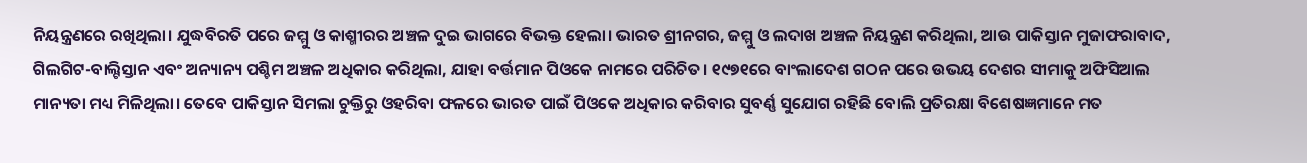ନିୟନ୍ତ୍ରଣରେ ରଖିଥିଲା। ଯୁଦ୍ଧବିରତି ପରେ ଜମ୍ମୁ ଓ କାଶ୍ମୀରର ଅଞ୍ଚଳ ଦୁଇ ଭାଗରେ ବିଭକ୍ତ ହେଲା। ଭାରତ ଶ୍ରୀନଗର, ଜମ୍ମୁ ଓ ଲଦାଖ ଅଞ୍ଚଳ ନିୟନ୍ତ୍ରଣ କରିଥିଲା, ଆଉ ପାକିସ୍ତାନ ମୁଜାଫରାବାଦ, ଗିଲଗିଟ-ବାଲ୍ଟିସ୍ତାନ ଏବଂ ଅନ୍ୟାନ୍ୟ ପଶ୍ଚିମ ଅଞ୍ଚଳ ଅଧିକାର କରିଥିଲା, ଯାହା ବର୍ତ୍ତମାନ ପିଓକେ ନାମରେ ପରିଚିତ। ୧୯୭୧ରେ ବାଂଲାଦେଶ ଗଠନ ପରେ ଉଭୟ ଦେଶର ସୀମାକୁ ଅଫିସିଆଲ ମାନ୍ୟତା ମଧ୍ୟ ମିଳିଥିଲା। ତେବେ ପାକିସ୍ତାନ ସିମଲା ଚୁକ୍ତିରୁ ଓହରିବା ଫଳରେ ଭାରତ ପାଇଁ ପିଓକେ ଅଧିକାର କରିବାର ସୁବର୍ଣ୍ଣ ସୁଯୋଗ ରହିଛି ବୋଲି ପ୍ରତିରକ୍ଷା ବିଶେଷଜ୍ଞମାନେ ମତ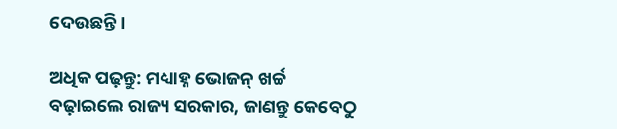ଦେଉଛନ୍ତି ।

ଅଧିକ ପଢ଼ନ୍ତୁ: ମଧ୍ୟାହ୍ନ ଭୋଜନ୍ ଖର୍ଚ୍ଚ ବଢ଼ାଇଲେ ରାଜ୍ୟ ସରକାର, ଜାଣନ୍ତୁ କେବେଠୁ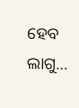ହେବ ଲାଗୁ...